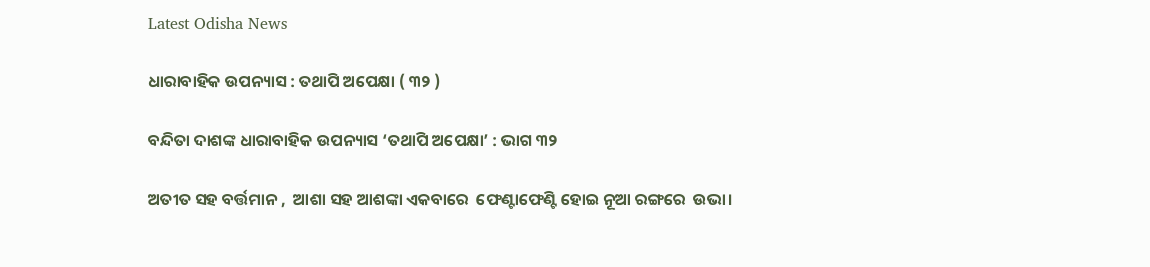Latest Odisha News

ଧାରାବାହିକ ଉପନ୍ୟାସ : ତଥାପି ଅପେକ୍ଷା ( ୩୨ )

ବନ୍ଦିତା ଦାଶଙ୍କ ଧାରାବାହିକ ଉପନ୍ୟାସ ‘ତଥାପି ଅପେକ୍ଷା’ : ଭାଗ ୩୨

ଅତୀତ ସହ ବର୍ତ୍ତମାନ ,  ଆଶା ସହ ଆଶଙ୍କା ଏକବାରେ  ଫେଣ୍ଟାଫେଣ୍ଟି ହୋଇ ନୂଆ ରଙ୍ଗରେ  ଉଭା।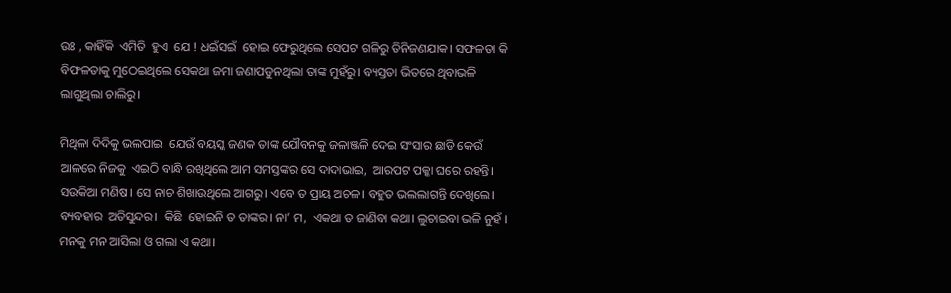ଉଃ , କାହିଁକି  ଏମିତି  ହୁଏ  ଯେ ! ଧଇଁସଇଁ  ହୋଇ ଫେରୁଥିଲେ ସେପଟ ଗଳିରୁ ତିନିଜଣଯାକ। ସଫଳତା କି ବିଫଳତାକୁ ମୁଠେଇଥିଲେ ସେକଥା ଜମା ଜଣାପଡୁନଥିଲା ତାଙ୍କ ମୁହଁରୁ। ବ୍ୟସ୍ତତା ଭିତରେ ଥିବାଭଳି  ଲାଗୁଥିଲା ଚାଲିରୁ।

ମିଥିଳା ଦିଦିକୁ ଭଲପାଇ  ଯେଉଁ ବୟସ୍କ ଜଣକ ତାଙ୍କ ଯୌବନକୁ ଜଳାଞ୍ଜଳି ଦେଇ ସଂସାର ଛାଡି କେଉଁ ଆଳରେ ନିଜକୁ  ଏଇଠି ବାନ୍ଧି ରଖିଥିଲେ ଆମ ସମସ୍ତଙ୍କର ସେ ଦାଦାଭାଇ,  ଆରପଟ ପକ୍କା ଘରେ ରହନ୍ତି। ସଉକିଆ ମଣିଷ। ସେ ନାଚ ଶିଖାଉଥିଲେ ଆଗରୁ। ଏବେ ତ ପ୍ରାୟ ଅଚଳ। ବହୁତ ଭଲଲାଗନ୍ତି ଦେଖିଲେ। ବ୍ୟବହାର  ଅତିସୁନ୍ଦର।  କିଛି  ହୋଇନି ତ ତାଙ୍କର। ନା’ ମ,  ଏକଥା ତ ଜାଣିବା କଥା। ଲୁଚାଇବା ଭଳି ନୁହଁ । ମନକୁ ମନ ଆସିଲା ଓ ଗଲା ଏ କଥା।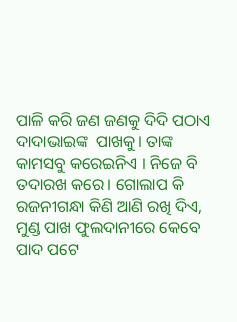ପାଳି କରି ଜଣ ଜଣକୁ ଦିଦି ପଠାଏ  ଦାଦାଭାଇଙ୍କ  ପାଖକୁ। ତାଙ୍କ କାମସବୁ କରେଇନିଏ । ନିଜେ ବି ତଦାରଖ କରେ। ଗୋଲାପ କି ରଜନୀଗନ୍ଧା କିଣି ଆଣି ରଖି ଦିଏ, ମୁଣ୍ଡ ପାଖ ଫୁଲଦାନୀରେ କେବେ  ପାଦ ପଟେ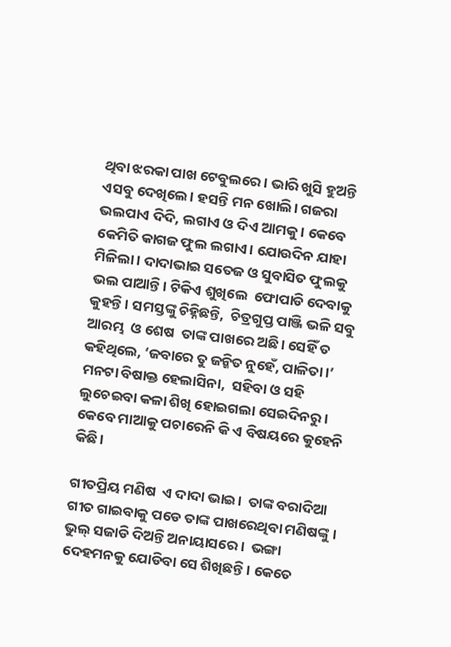ଥିବା ଝରକା ପାଖ ଟେବୁଲରେ। ଭାରି ଖୁସି ହୁଅନ୍ତି ଏସବୁ ଦେଖିଲେ। ହସନ୍ତି ମନ ଖୋଲି। ଗଜରା ଭଲପାଏ ଦିଦି, ଲଗାଏ ଓ ଦିଏ ଆମକୁ। କେବେ କେମିତି କାଗଜ ଫୁଲ ଲଗାଏ। ଯୋଉଦିନ ଯାହା ମିଳିଲା। ଦାଦାଭାଇ ସତେଜ ଓ ସୁବାସିତ ଫୁଲକୁ  ଭଲ ପାଆନ୍ତି। ଟିକିଏ ଶୁଖିଲେ  ଫୋପାଡି ଦେବାକୁ କୁହନ୍ତି। ସମସ୍ତଙ୍କୁ ଚିହ୍ନିଛନ୍ତି,  ଚିତ୍ରଗୁପ୍ତ ପାଞ୍ଜି ଭଳି ସବୁ ଆରମ୍ଭ  ଓ ଶେଷ  ତାଙ୍କ ପାଖରେ ଅଛି। ସେହିଁ ତ କହିଥିଲେ, ‘ଜବାରେ ତୁ ଜନ୍କିତ ନୁହେଁ, ପାଳିତା।’ ମନଟା ବିଷାକ୍ତ ହେଲାସିନା,  ସହିବା ଓ ସହି ଲୁଚେଇବା କଳା ଶିଖି ହୋଇଗଲା ସେଇଦିନରୁ। କେବେ ମାଆକୁ ପଚାରେନି କି ଏ ବିଷୟରେ କୁହେନି କିଛି।

ଗୀତପ୍ରିୟ ମଣିଷ  ଏ ଦାଦା ଭାଇ।  ତାଙ୍କ ବରାଦିଆ ଗୀତ ଗାଇବାକୁ ପଡେ ତାଙ୍କ ପାଖରେଥିବା ମଣିଷଙ୍କୁ । ଭୁଲ୍ ସଜାଡି ଦିଅନ୍ତି ଅନାୟାସରେ ।  ଭଙ୍ଗା ଦେହମନକୁ ଯୋଡିବା ସେ ଶିଖିଛନ୍ତି। କେତେ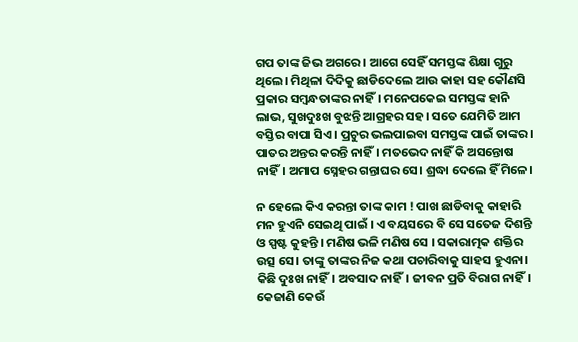ଗପ ତାଙ୍କ ଜିଭ ଅଗରେ । ଆଗେ ସେହିଁ ସମସ୍ତଙ୍କ ଶିକ୍ଷା ଗୁରୁ ଥିଲେ। ମିଥିଳା ଦିଦିକୁ ଛାଡିଦେଲେ ଆଉ କାହା ସହ କୌଣସି ପ୍ରକାର ସମ୍ବନ୍ଧତାଙ୍କର ନାହିଁ। ମନେପକେଇ ସମସ୍ତଙ୍କ ହାନି ଲାଭ, ସୁଖଦୁଃଖ ବୁଝନ୍ତି ଆଗ୍ରହର ସହ। ସତେ ଯେମିତି ଆମ ବସ୍ତିର ବାପା ସିଏ। ପ୍ରଚୁର ଭଲପାଇବା ସମସ୍ତଙ୍କ ପାଇଁ ତାଙ୍କର। ପାତର ଅନ୍ତର କରନ୍ତି ନାହିଁ। ମତଭେଦ ନାହିଁ କି ଅସନ୍ତୋଷ ନାହିଁ। ଅମାପ ସ୍ନେହର ଗନ୍ତାଘର ସେ। ଶ୍ରଦ୍ଧା ଦେଲେ ହିଁ ମିଳେ।

ନ ହେଲେ କିଏ କରନ୍ତା ତାଙ୍କ କାମ ! ପାଖ ଛାଡିବାକୁ କାହାରି ମନ ହୁଏନି ସେଇଥି ପାଇଁ । ଏ ବୟସରେ ବି ସେ ସତେଜ ଦିଶନ୍ତି ଓ ସ୍ପଷ୍ଟ କୁହନ୍ତି । ମଣିଷ ଭଳି ମଣିଷ ସେ । ସକାରାତ୍ମକ ଶକ୍ତିର ଉତ୍ସ ସେ। ତାଙ୍କୁ ତାଙ୍କର ନିଜ କଥା ପଚାରିବାକୁ ସାହସ ହୁଏନା। କିଛି ଦୁଃଖ ନାହିଁ। ଅବସାଦ ନାହିଁ। ଜୀବନ ପ୍ରତି ବିରାଗ ନାହିଁ। କେଜାଣି କେଉଁ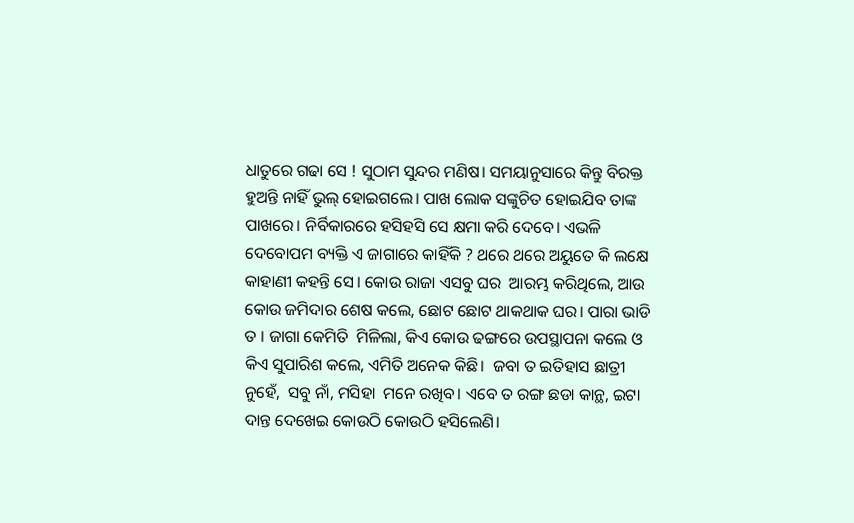ଧାତୁରେ ଗଢା ସେ ! ସୁଠାମ ସୁନ୍ଦର ମଣିଷ। ସମୟାନୁସାରେ କିନ୍ତୁ ବିରକ୍ତ ହୁଅନ୍ତି ନାହିଁ ଭୁଲ୍ ହୋଇଗଲେ। ପାଖ ଲୋକ ସଙ୍କୁଚିତ ହୋଇଯିବ ତାଙ୍କ ପାଖରେ। ନିର୍ବିକାରରେ ହସିହସି ସେ କ୍ଷମା କରି ଦେବେ। ଏଭଳି ଦେବୋପମ ବ୍ୟକ୍ତି ଏ ଜାଗାରେ କାହିଁକି ? ଥରେ ଥରେ ଅୟୁତେ କି ଲକ୍ଷେ କାହାଣୀ କହନ୍ତି ସେ। କୋଉ ରାଜା ଏସବୁ ଘର  ଆରମ୍ଭ କରିଥିଲେ, ଆଉ କୋଉ ଜମିଦାର ଶେଷ କଲେ, ଛୋଟ ଛୋଟ ଥାକଥାକ ଘର। ପାରା ଭାଡି  ତ । ଜାଗା କେମିତି  ମିଳିଲା, କିଏ କୋଉ ଢଙ୍ଗରେ ଉପସ୍ଥାପନା କଲେ ଓ କିଏ ସୁପାରିଶ କଲେ, ଏମିତି ଅନେକ କିଛି।  ଜବା ତ ଇତିହାସ ଛାତ୍ରୀ ନୁହେଁ,  ସବୁ ନାଁ, ମସିହା  ମନେ ରଖିବ। ଏବେ ତ ରଙ୍ଗ ଛଡା କାନ୍ଥ, ଇଟା ଦାନ୍ତ ଦେଖେଇ କୋଉଠି କୋଉଠି ହସିଲେଣି।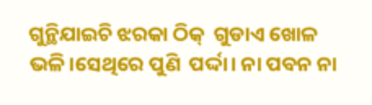ଗୁନ୍ଥିଯାଇଚି ଝରକା ଠିକ୍  ଗୁଡାଏ ଖୋଳ  ଭଳି।ସେଥିରେ ପୁଣି  ପର୍ଦ୍ଦା। ନା ପବନ ନା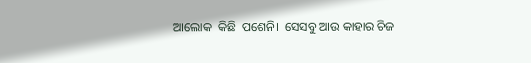ଆଲୋକ  କିଛି  ପଶେନି।  ସେସବୁ ଆଉ କାହାର ଚିଜ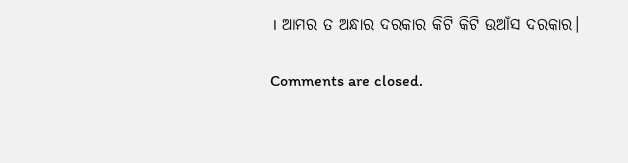। ଆମର ତ ଅନ୍ଧାର ଦରକାର କିଟି କିଟି ଉଆଁସ ଦରକାର।

Comments are closed.